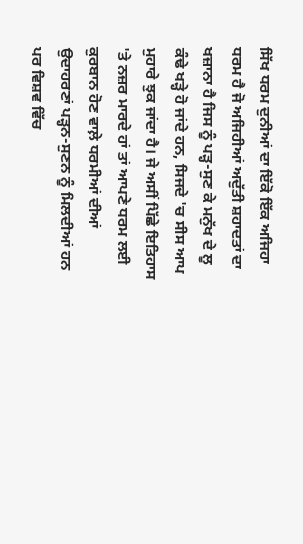ਸਿੱਖ ਧਰਮ ਦੁਨੀਆਂ ਦਾ ਇੱਕੋ ਇੱਕ ਅਜਿਹਾ ਧਰਮ ਹੈ ਜੋ ਅਜਿਹੀਆਂ ਅਦੁੱਤੀ ਸ਼ਹਾਦਤਾਂ ਦਾ ਖਜ਼ਾਨਾ ਹੈ ਜਿਸ ਨੂੰ ਪੜ੍ਹ-ਸੁਣ ਕੇ ਮਨੁੱਖ ਦੇ ਲੂ ਕੰਢੇ ਖੜ੍ਹੇ ਹੋ ਜਾਂਦੇ ਹਨ, ਸਿਜਦੇ 'ਚ ਸੀਸ ਆਪ ਮੁਹਾਰੇ ਝੁਕ ਜਾਂਦਾ ਹੈ। ਜੇ ਅਸੀਂ ਪਿੱਛੇ ਇਤਿਹਾਸ 'ਤੇ ਨਜ਼ਰ ਮਾਰਦੇ ਹਾਂ ਤਾਂ ਆਪਣੇ ਧਰਮ ਲਈ ਕੁਰਬਾਨ ਹੋਣ ਵਾਲ਼ੇ ਧਰਮੀਆਂ ਦੀਆਂ ਉਦਾਹਰਣਾਂ ਪੜ੍ਹਨ-ਸੁਣਨ ਨੂੰ ਮਿਲਦੀਆਂ ਹਨ ਪਰ ਵਿਸ਼ਵ ਵਿੱਚ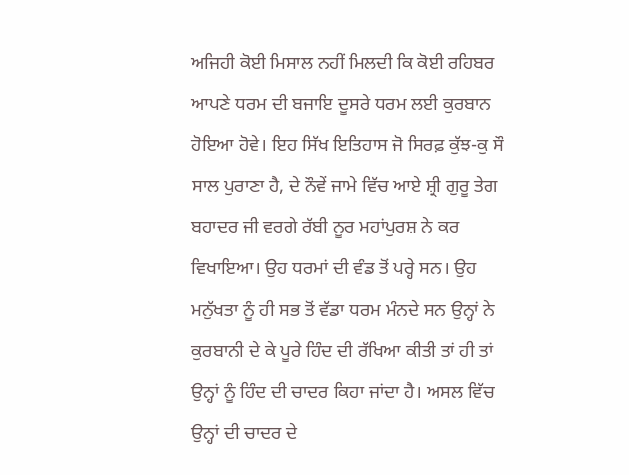ਅਜਿਹੀ ਕੋਈ ਮਿਸਾਲ ਨਹੀਂ ਮਿਲਦੀ ਕਿ ਕੋਈ ਰਹਿਬਰ ਆਪਣੇ ਧਰਮ ਦੀ ਬਜਾਇ ਦੂਸਰੇ ਧਰਮ ਲਈ ਕੁਰਬਾਨ ਹੋਇਆ ਹੋਵੇ। ਇਹ ਸਿੱਖ ਇਤਿਹਾਸ ਜੋ ਸਿਰਫ਼ ਕੁੱਝ-ਕੁ ਸੌ ਸਾਲ ਪੁਰਾਣਾ ਹੈ, ਦੇ ਨੌਵੇਂ ਜਾਮੇ ਵਿੱਚ ਆਏ ਸ਼੍ਰੀ ਗੁਰੂ ਤੇਗ ਬਹਾਦਰ ਜੀ ਵਰਗੇ ਰੱਬੀ ਨੂਰ ਮਹਾਂਪੁਰਸ਼ ਨੇ ਕਰ ਵਿਖਾਇਆ। ਉਹ ਧਰਮਾਂ ਦੀ ਵੰਡ ਤੋਂ ਪਰ੍ਹੇ ਸਨ। ਉਹ ਮਨੁੱਖਤਾ ਨੂੰ ਹੀ ਸਭ ਤੋਂ ਵੱਡਾ ਧਰਮ ਮੰਨਦੇ ਸਨ ਉਨ੍ਹਾਂ ਨੇ ਕੁਰਬਾਨੀ ਦੇ ਕੇ ਪੂਰੇ ਹਿੰਦ ਦੀ ਰੱਖਿਆ ਕੀਤੀ ਤਾਂ ਹੀ ਤਾਂ ਉਨ੍ਹਾਂ ਨੂੰ ਹਿੰਦ ਦੀ ਚਾਦਰ ਕਿਹਾ ਜਾਂਦਾ ਹੈ। ਅਸਲ ਵਿੱਚ ਉਨ੍ਹਾਂ ਦੀ ਚਾਦਰ ਦੇ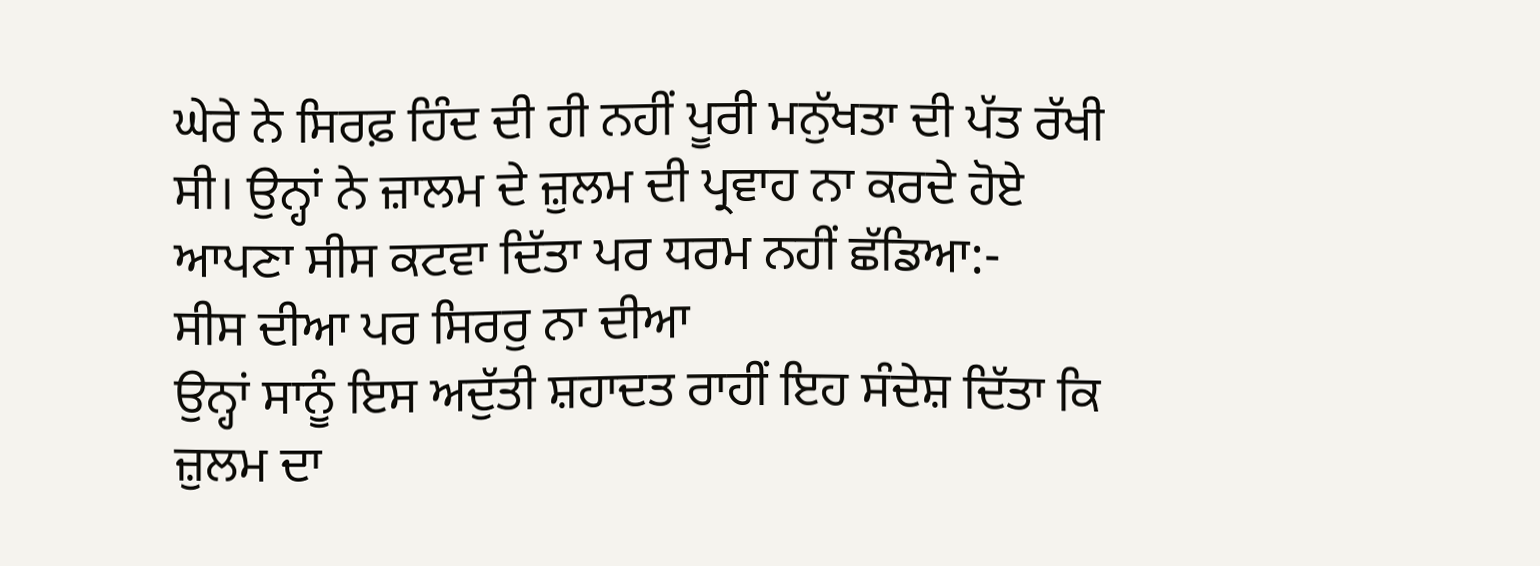ਘੇਰੇ ਨੇ ਸਿਰਫ਼ ਹਿੰਦ ਦੀ ਹੀ ਨਹੀਂ ਪੂਰੀ ਮਨੁੱਖਤਾ ਦੀ ਪੱਤ ਰੱਖੀ ਸੀ। ਉਨ੍ਹਾਂ ਨੇ ਜ਼ਾਲਮ ਦੇ ਜ਼ੁਲਮ ਦੀ ਪ੍ਰਵਾਹ ਨਾ ਕਰਦੇ ਹੋਏ ਆਪਣਾ ਸੀਸ ਕਟਵਾ ਦਿੱਤਾ ਪਰ ਧਰਮ ਨਹੀਂ ਛੱਡਿਆ:-
ਸੀਸ ਦੀਆ ਪਰ ਸਿਰਰੁ ਨਾ ਦੀਆ
ਉਨ੍ਹਾਂ ਸਾਨੂੰ ਇਸ ਅਦੁੱਤੀ ਸ਼ਹਾਦਤ ਰਾਹੀਂ ਇਹ ਸੰਦੇਸ਼ ਦਿੱਤਾ ਕਿ ਜ਼ੁਲਮ ਦਾ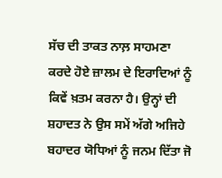ਸੱਚ ਦੀ ਤਾਕਤ ਨਾਲ਼ ਸਾਹਮਣਾ ਕਰਦੇ ਹੋਏ ਜ਼ਾਲਮ ਦੇ ਇਰਾਦਿਆਂ ਨੂੰ ਕਿਵੇਂ ਖ਼ਤਮ ਕਰਨਾ ਹੈ। ਉਨ੍ਹਾਂ ਦੀ ਸ਼ਹਾਦਤ ਨੇ ਉਸ ਸਮੇਂ ਅੱਗੇ ਅਜਿਹੇ ਬਹਾਦਰ ਯੋਧਿਆਂ ਨੂੰ ਜਨਮ ਦਿੱਤਾ ਜੋ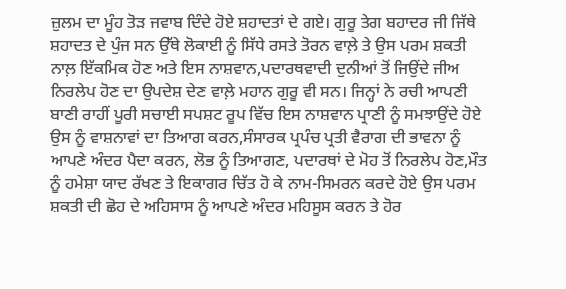ਜ਼ੁਲਮ ਦਾ ਮੂੰਹ ਤੋੜ ਜਵਾਬ ਦਿੰਦੇ ਹੋਏ ਸ਼ਹਾਦਤਾਂ ਦੇ ਗਏ। ਗੁਰੂ ਤੇਗ ਬਹਾਦਰ ਜੀ ਜਿੱਥੇ ਸ਼ਹਾਦਤ ਦੇ ਪੁੰਜ ਸਨ ਉੱਥੇ ਲੋਕਾਈ ਨੂੰ ਸਿੱਧੇ ਰਸਤੇ ਤੋਰਨ ਵਾਲ਼ੇ ਤੇ ਉਸ ਪਰਮ ਸ਼ਕਤੀ ਨਾਲ਼ ਇੱਕਮਿਕ ਹੋਣ ਅਤੇ ਇਸ ਨਾਸ਼ਵਾਨ,ਪਦਾਰਥਵਾਦੀ ਦੁਨੀਆਂ ਤੋਂ ਜਿਉਂਦੇ ਜੀਅ ਨਿਰਲੇਪ ਹੋਣ ਦਾ ਉਪਦੇਸ਼ ਦੇਣ ਵਾਲ਼ੇ ਮਹਾਨ ਗੁਰੂ ਵੀ ਸਨ। ਜਿਨ੍ਹਾਂ ਨੇ ਰਚੀ ਆਪਣੀ ਬਾਣੀ ਰਾਹੀਂ ਪੂਰੀ ਸਚਾਈ ਸਪਸ਼ਟ ਰੂਪ ਵਿੱਚ ਇਸ ਨਾਸ਼ਵਾਨ ਪ੍ਰਾਣੀ ਨੂੰ ਸਮਝਾਉਂਦੇ ਹੋਏ ਉਸ ਨੂੰ ਵਾਸ਼ਨਾਵਾਂ ਦਾ ਤਿਆਗ ਕਰਨ,ਸੰਸਾਰਕ ਪ੍ਰਪੰਚ ਪ੍ਰਤੀ ਵੈਰਾਗ ਦੀ ਭਾਵਨਾ ਨੂੰ ਆਪਣੇ ਅੰਦਰ ਪੈਦਾ ਕਰਨ, ਲੋਭ ਨੂੰ ਤਿਆਗਣ, ਪਦਾਰਥਾਂ ਦੇ ਮੋਹ ਤੋਂ ਨਿਰਲੇਪ ਹੋਣ,ਮੌਤ ਨੂੰ ਹਮੇਸ਼ਾ ਯਾਦ ਰੱਖਣ ਤੇ ਇਕਾਗਰ ਚਿੱਤ ਹੋ ਕੇ ਨਾਮ-ਸਿਮਰਨ ਕਰਦੇ ਹੋਏ ਉਸ ਪਰਮ ਸ਼ਕਤੀ ਦੀ ਛੋਹ ਦੇ ਅਹਿਸਾਸ ਨੂੰ ਆਪਣੇ ਅੰਦਰ ਮਹਿਸੂਸ ਕਰਨ ਤੇ ਹੋਰ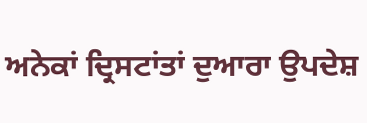ਅਨੇਕਾਂ ਦ੍ਰਿਸਟਾਂਤਾਂ ਦੁਆਰਾ ਉਪਦੇਸ਼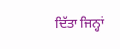ਦਿੱਤਾ ਜਿਨ੍ਹਾਂ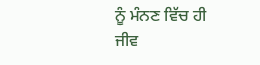ਨੂੰ ਮੰਨਣ ਵਿੱਚ ਹੀ ਜੀਵ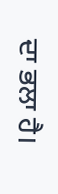ਦਾ ਭਲਾ ਹੈ।